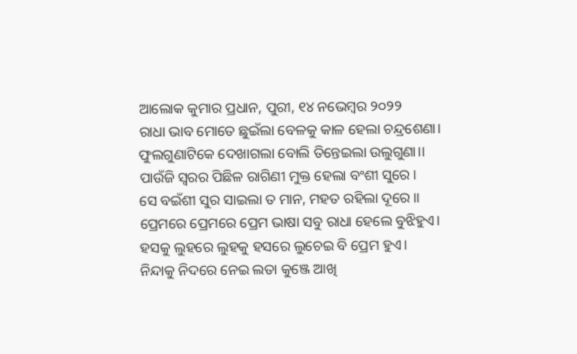ଆଲୋକ କୁମାର ପ୍ରଧାନ, ପୁରୀ, ୧୪ ନଭେମ୍ବର ୨୦୨୨
ରାଧା ଭାବ ମୋତେ ଛୁଇଁଲା ବେଳକୁ କାଳ ହେଲା ଚନ୍ଦ୍ରଶେଣା।
ଫୁଲଗୁଣାଟିକେ ଦେଖାଗଲା ବୋଲି ତିନ୍ତେଇଲା ଉଲୁଗୁଣା।।
ପାଉଁଜି ସ୍ବରର ପିଛିଳ ରାଗିଣୀ ମୁକ୍ତ ହେଲା ବଂଶୀ ସୁରେ।
ସେ ବଇଁଶୀ ସୁର ସାଇଲା ତ ମାନ, ମହତ ରହିଲା ଦୂରେ।।
ପ୍ରେମରେ ପ୍ରେମରେ ପ୍ରେମ ଭାଷା ସବୁ ରାଧା ହେଲେ ବୁଝିହୁଏ।
ହସକୁ ଲୁହରେ ଲୁହକୁ ହସରେ ଲୁଚେଇ ବି ପ୍ରେମ ହୁଏ।
ନିନ୍ଦାକୁ ନିଦରେ ନେଇ ଲତା କୁଞ୍ଜେ ଆଖି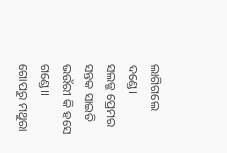ଲାଗିଗଲେ ଦଣ୍ଡେ।
ସଲଜ୍ଜ ପ୍ରେମର ସନ୍ତକ ସାଇତି ଭଉଁରୀ କି ହସେ ଗଣ୍ଡେ।।
ଗୋପରୁ ମଥୁରା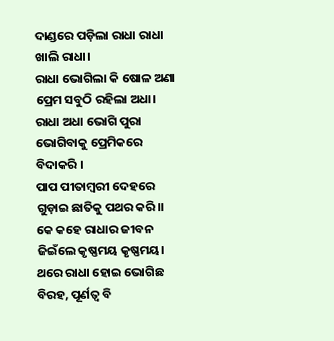ଦାଣ୍ଡରେ ପଡ଼ିଲା ରାଧା ରାଧା ଖାଲି ରାଧା।
ରାଧା ଭୋଗିଲା କି ଷୋଳ ଅଣା ପ୍ରେମ ସବୁଠି ରହିଲା ଅଧା।
ରାଧା ଅଧା ଭୋଗି ପୁରା ଭୋଗିବାକୁ ପ୍ରେମିକରେ ବିଦାକରି ।
ପାପ ପୀତାମ୍ବରୀ ଦେହରେ ଗୁଡ଼ାଇ ଛାତିକୁ ପଥର କରି।।
କେ କହେ ରାଧାର ଜୀବନ ଜିଇଁଲେ କୃଷ୍ଣମୟ କୃଷ୍ଣମୟ।
ଥରେ ରାଧା ହୋଇ ଭୋଗିଛ ବିରହ, ପୂର୍ଣତ୍ବ ବି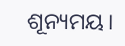ଶୂନ୍ୟମୟ।